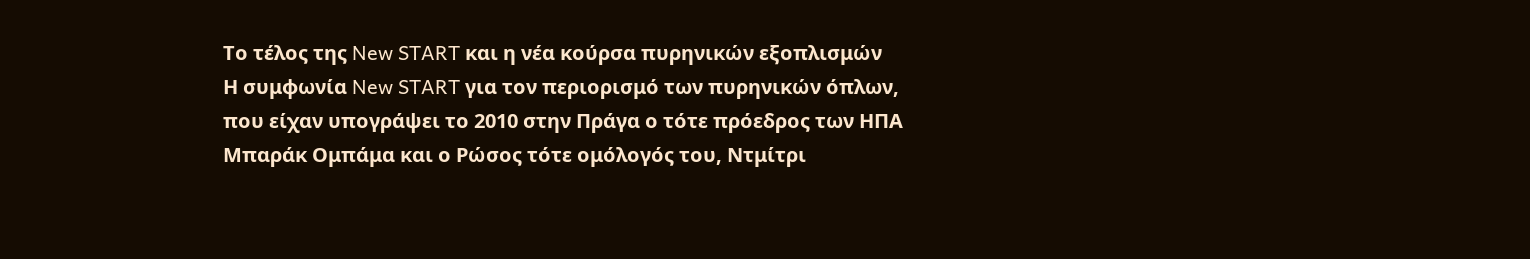Το τέλος της New START και η νέα κούρσα πυρηνικών εξοπλισμών
Η συμφωνία New START για τον περιορισμό των πυρηνικών όπλων, που είχαν υπογράψει το 2010 στην Πράγα ο τότε πρόεδρος των ΗΠΑ Μπαράκ Ομπάμα και ο Ρώσος τότε ομόλογός του, Ντμίτρι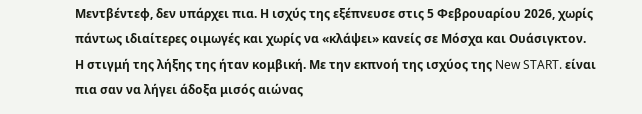Μεντβέντεφ, δεν υπάρχει πια. Η ισχύς της εξέπνευσε στις 5 Φεβρουαρίου 2026, χωρίς πάντως ιδιαίτερες οιμωγές και χωρίς να «κλάψει» κανείς σε Μόσχα και Ουάσιγκτον.
Η στιγμή της λήξης της ήταν κομβική. Με την εκπνοή της ισχύος της New START. είναι πια σαν να λήγει άδοξα μισός αιώνας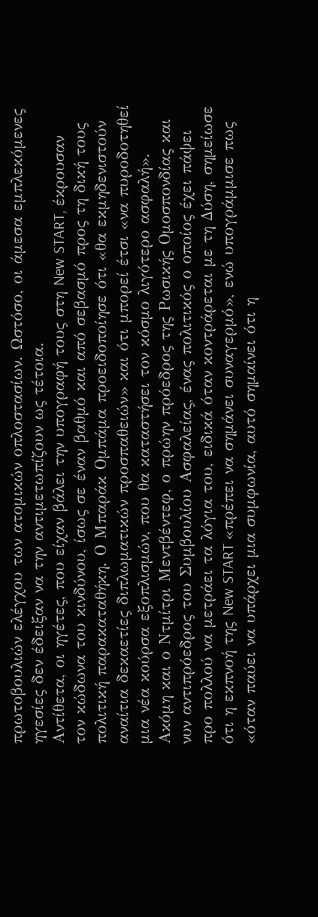πρωτοβουλιών ελέγχου των ατομικών οπλοστασίων. Ωστόσο, οι άμεσα εμπλεκόμενες ηγεσίες δεν έδειξαν να την αντιμετωπίζουν ως τέτοια.
Αντίθετα, οι ηγέτες, που είχαν βάλει την υπογραφή τους στη New START, έκρουσαν τον κώδωνα του κινδύνου, ίσως σε έναν βαθμό και από σεβασμό προς τη δική τους πολιτική παρακαταθήκη. Ο Μπαράκ Ομπάμα προειδοποίησε ότι «θα εκμηδενιστούν αναίτια δεκαετίες διπλωματικών προσπαθειών» και ότι μπορεί έτσι «να πυροδοτηθεί μια νέα κούρσα εξοπλισμών, που θα καταστήσει τον κόσμο λιγότερο ασφαλή». Ακόμη και ο Ντμίτρι Μεντβέντεφ, ο πρώην πρόεδρος της Ρωσικής Ομοσπονδίας και νυν αντιπρόεδρος του Συμβουλίου Ασφαλείας, ένας πολιτικός ο οποίος έχει πάψει προ πολλού να μετράει τα λόγια του, ειδικά όταν κοντράρεται με τη Δύση, σημείωσε ότι η εκπνοή της New START «πρέπει να σημάνει συναγερμό», ενώ υπογράμμισε πως «όταν παύει να υπάρχει μια συμφωνία, αυτό σημαίνει ότι η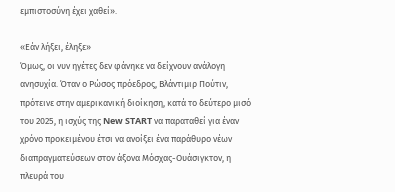εμπιστοσύνη έχει χαθεί».

«Εάν λήξει, έληξε»
Όμως, οι νυν ηγέτες δεν φάνηκε να δείχνουν ανάλογη ανησυχία. Όταν ο Ρώσος πρόεδρος, Βλάντιμιρ Πούτιν, πρότεινε στην αμερικανική διοίκηση, κατά το δεύτερο μισό του 2025, η ισχύς της New START να παραταθεί για έναν χρόνο προκειμένου έτσι να ανοίξει ένα παράθυρο νέων διαπραγματεύσεων στον άξονα Μόσχας-Ουάσιγκτον, η πλευρά του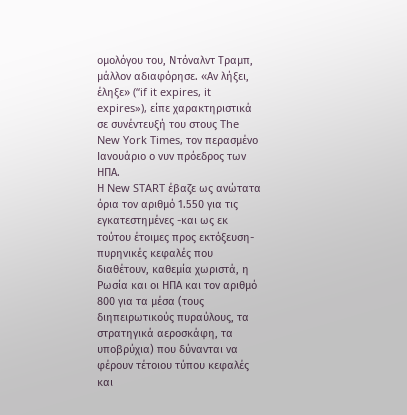ομολόγου του, Ντόναλντ Τραμπ, μάλλον αδιαφόρησε. «Αν λήξει, έληξε» (“if it expires, it expires»), είπε χαρακτηριστικά σε συνέντευξή του στους The New York Times, τον περασμένο Ιανουάριο ο νυν πρόεδρος των ΗΠΑ.
Η New START έβαζε ως ανώτατα όρια τον αριθμό 1.550 για τις εγκατεστημένες -και ως εκ τούτου έτοιμες προς εκτόξευση- πυρηνικές κεφαλές που διαθέτουν, καθεμία χωριστά, η Ρωσία και οι ΗΠΑ και τον αριθμό 800 για τα μέσα (τους διηπειρωτικούς πυραύλους, τα στρατηγικά αεροσκάφη, τα υποβρύχια) που δύνανται να φέρουν τέτοιου τύπου κεφαλές και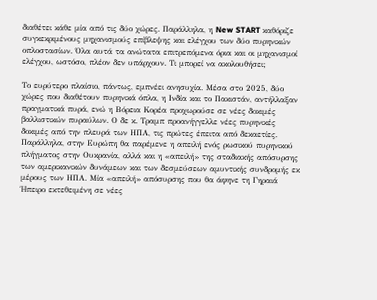διαθέτει κάθε μία από τις δύο χώρες. Παράλληλα, η New START καθόριζε συγκεκριμένους μηχανισμούς επίβλεψης και ελέγχου των δύο πυρηνικών οπλοστασίων. Όλα αυτά τα ανώτατα επιτρεπόμενα όρια και οι μηχανισμοί ελέγχου, ωστόσο, πλέον δεν υπάρχουν. Τι μπορεί να ακολουθήσει;

Το ευρύτερο πλαίσιο, πάντως, εμπνέει ανησυχία. Μέσα στο 2025, δύο χώρες που διαθέτουν πυρηνικά όπλα, η Ινδία και το Πακιστάν, αντήλλαξαν πραγματικά πυρά, ενώ η Βόρεια Κορέα προχωρούσε σε νέες δοκιμές βαλλιστικών πυραύλων. Ο δε κ. Τραμπ προανήγγελλε νέες πυρηνικές δοκιμές από την πλευρά των ΗΠΑ, τις πρώτες έπειτα από δεκαετίες.
Παράλληλα, στην Ευρώπη θα παρέμενε η απειλή ενός ρωσικού πυρηνικού πλήγματος στην Ουκρανία, αλλά και η «απειλή» της σταδιακής απόσυρσης των αμερικανικών δυνάμεων και των δεσμεύσεων αμυντικής συνδρομής εκ μέρους των ΗΠΑ. Μία «απειλή» απόσυρσης που θα άφηνε τη Γηραιά Ήπειρο εκτεθειμένη σε νέες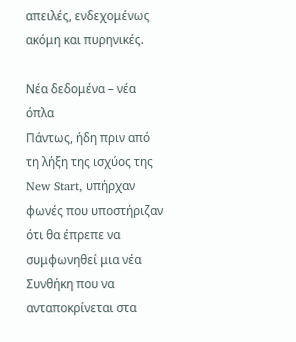απειλές, ενδεχομένως ακόμη και πυρηνικές.

Νέα δεδομένα – νέα όπλα
Πάντως, ήδη πριν από τη λήξη της ισχύος της New Start, υπήρχαν φωνές που υποστήριζαν ότι θα έπρεπε να συμφωνηθεί μια νέα Συνθήκη που να ανταποκρίνεται στα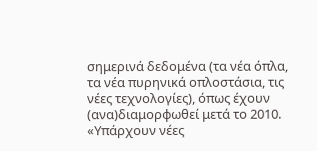σημερινά δεδομένα (τα νέα όπλα, τα νέα πυρηνικά οπλοστάσια, τις νέες τεχνολογίες), όπως έχουν (ανα)διαμορφωθεί μετά το 2010.
«Υπάρχουν νέες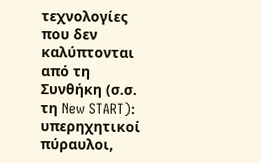τεχνολογίες που δεν καλύπτονται από τη Συνθήκη (σ.σ. τη New START): υπερηχητικοί πύραυλοι,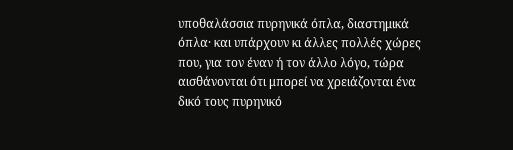υποθαλάσσια πυρηνικά όπλα, διαστημικά όπλα· και υπάρχουν κι άλλες πολλές χώρες που, για τον έναν ή τον άλλο λόγο, τώρα αισθάνονται ότι μπορεί να χρειάζονται ένα δικό τους πυρηνικό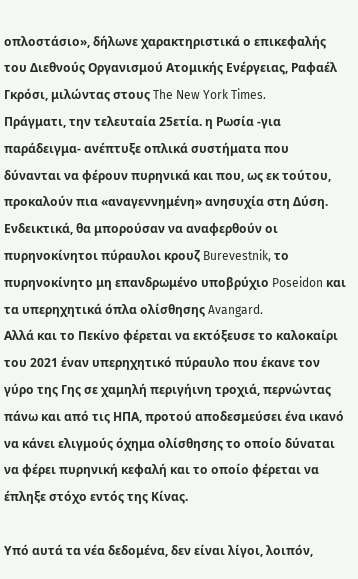οπλοστάσιο», δήλωνε χαρακτηριστικά ο επικεφαλής του Διεθνούς Οργανισμού Ατομικής Ενέργειας, Ραφαέλ Γκρόσι, μιλώντας στους The New York Times.
Πράγματι, την τελευταία 25ετία. η Ρωσία -για παράδειγμα- ανέπτυξε οπλικά συστήματα που δύνανται να φέρουν πυρηνικά και που, ως εκ τούτου, προκαλούν πια «αναγεννημένη» ανησυχία στη Δύση. Ενδεικτικά, θα μπορούσαν να αναφερθούν οι πυρηνοκίνητοι πύραυλοι κρουζ Burevestnik, το πυρηνοκίνητο μη επανδρωμένο υποβρύχιο Poseidon και τα υπερηχητικά όπλα ολίσθησης Avangard.
Αλλά και το Πεκίνο φέρεται να εκτόξευσε το καλοκαίρι του 2021 έναν υπερηχητικό πύραυλο που έκανε τον γύρο της Γης σε χαμηλή περιγήινη τροχιά, περνώντας πάνω και από τις ΗΠΑ, προτού αποδεσμεύσει ένα ικανό να κάνει ελιγμούς όχημα ολίσθησης το οποίο δύναται να φέρει πυρηνική κεφαλή και το οποίο φέρεται να έπληξε στόχο εντός της Κίνας.

Υπό αυτά τα νέα δεδομένα, δεν είναι λίγοι, λοιπόν,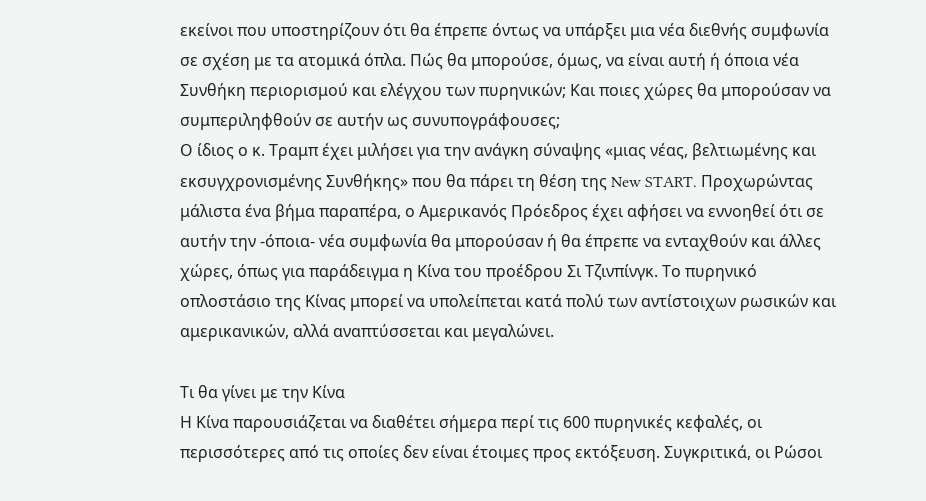εκείνοι που υποστηρίζουν ότι θα έπρεπε όντως να υπάρξει μια νέα διεθνής συμφωνία σε σχέση με τα ατομικά όπλα. Πώς θα μπορούσε, όμως, να είναι αυτή ή όποια νέα Συνθήκη περιορισμού και ελέγχου των πυρηνικών; Και ποιες χώρες θα μπορούσαν να συμπεριληφθούν σε αυτήν ως συνυπογράφουσες;
Ο ίδιος ο κ. Τραμπ έχει μιλήσει για την ανάγκη σύναψης «μιας νέας, βελτιωμένης και εκσυγχρονισμένης Συνθήκης» που θα πάρει τη θέση της New START. Προχωρώντας μάλιστα ένα βήμα παραπέρα, ο Αμερικανός Πρόεδρος έχει αφήσει να εννοηθεί ότι σε αυτήν την -όποια- νέα συμφωνία θα μπορούσαν ή θα έπρεπε να ενταχθούν και άλλες χώρες, όπως για παράδειγμα η Κίνα του προέδρου Σι Τζινπίνγκ. Το πυρηνικό οπλοστάσιο της Κίνας μπορεί να υπολείπεται κατά πολύ των αντίστοιχων ρωσικών και αμερικανικών, αλλά αναπτύσσεται και μεγαλώνει.

Τι θα γίνει με την Κίνα
Η Κίνα παρουσιάζεται να διαθέτει σήμερα περί τις 600 πυρηνικές κεφαλές, οι περισσότερες από τις οποίες δεν είναι έτοιμες προς εκτόξευση. Συγκριτικά, οι Ρώσοι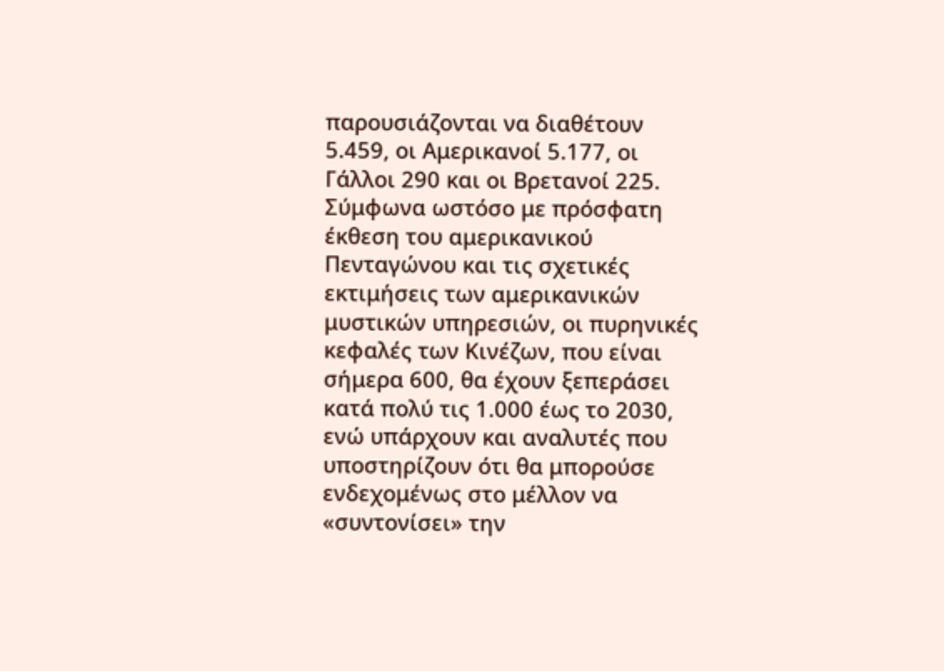παρουσιάζονται να διαθέτουν 5.459, οι Αμερικανοί 5.177, οι Γάλλοι 290 και οι Βρετανοί 225. Σύμφωνα ωστόσο με πρόσφατη έκθεση του αμερικανικού Πενταγώνου και τις σχετικές εκτιμήσεις των αμερικανικών μυστικών υπηρεσιών, οι πυρηνικές κεφαλές των Κινέζων, που είναι σήμερα 600, θα έχουν ξεπεράσει κατά πολύ τις 1.000 έως το 2030, ενώ υπάρχουν και αναλυτές που υποστηρίζουν ότι θα μπορούσε ενδεχομένως στο μέλλον να «συντονίσει» την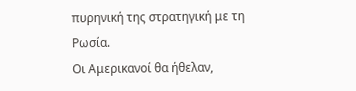πυρηνική της στρατηγική με τη Ρωσία.
Οι Αμερικανοί θα ήθελαν,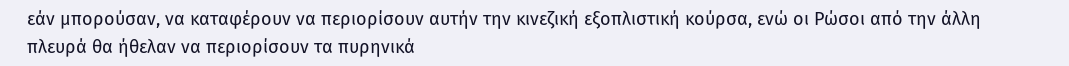εάν μπορούσαν, να καταφέρουν να περιορίσουν αυτήν την κινεζική εξοπλιστική κούρσα, ενώ οι Ρώσοι από την άλλη πλευρά θα ήθελαν να περιορίσουν τα πυρηνικά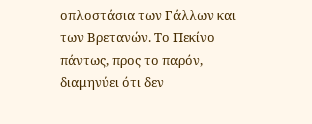οπλοστάσια των Γάλλων και των Βρετανών. Το Πεκίνο πάντως, προς το παρόν, διαμηνύει ότι δεν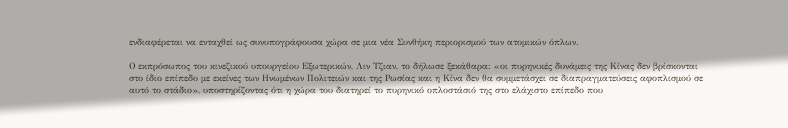ενδιαφέρεται να ενταχθεί ως συνυπογράφουσα χώρα σε μια νέα Συνθήκη περιορισμού των ατομικών όπλων.

Ο εκπρόσωπος του κινεζικού υπουργείου Εξωτερικών, Λιν Τζιαν, το δήλωσε ξεκάθαρα: «οι πυρηνικές δυνάμεις της Κίνας δεν βρίσκονται στο ίδιο επίπεδο με εκείνες των Ηνωμένων Πολιτειών και της Ρωσίας και η Κίνα δεν θα συμμετάσχει σε διαπραγματεύσεις αφοπλισμού σε αυτό το στάδιο», υποστηρίζοντας ότι η χώρα του διατηρεί το πυρηνικό οπλοστάσιό της στο ελάχιστο επίπεδο που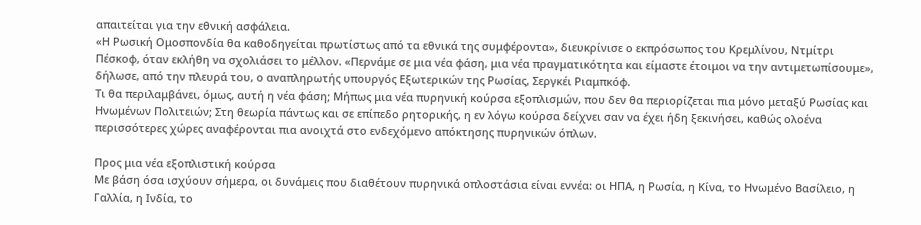απαιτείται για την εθνική ασφάλεια.
«Η Ρωσική Ομοσπονδία θα καθοδηγείται πρωτίστως από τα εθνικά της συμφέροντα», διευκρίνισε ο εκπρόσωπος του Κρεμλίνου, Ντμίτρι Πέσκοφ, όταν εκλήθη να σχολιάσει το μέλλον. «Περνάμε σε μια νέα φάση, μια νέα πραγματικότητα και είμαστε έτοιμοι να την αντιμετωπίσουμε», δήλωσε, από την πλευρά του, ο αναπληρωτής υπουργός Εξωτερικών της Ρωσίας, Σεργκέι Ριαμπκόφ.
Τι θα περιλαμβάνει, όμως, αυτή η νέα φάση; Μήπως μια νέα πυρηνική κούρσα εξοπλισμών, που δεν θα περιορίζεται πια μόνο μεταξύ Ρωσίας και Ηνωμένων Πολιτειών; Στη θεωρία πάντως και σε επίπεδο ρητορικής, η εν λόγω κούρσα δείχνει σαν να έχει ήδη ξεκινήσει, καθώς ολοένα περισσότερες χώρες αναφέρονται πια ανοιχτά στο ενδεχόμενο απόκτησης πυρηνικών όπλων.

Προς μια νέα εξοπλιστική κούρσα
Με βάση όσα ισχύουν σήμερα, οι δυνάμεις που διαθέτουν πυρηνικά οπλοστάσια είναι εννέα: οι ΗΠΑ, η Ρωσία, η Κίνα, το Ηνωμένο Βασίλειο, η Γαλλία, η Ινδία, το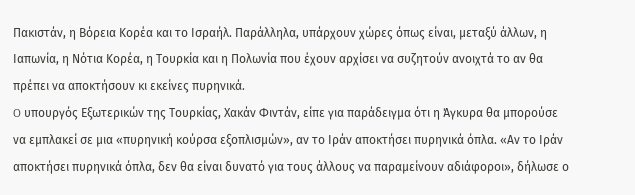Πακιστάν, η Βόρεια Κορέα και το Ισραήλ. Παράλληλα, υπάρχουν χώρες όπως είναι, μεταξύ άλλων, η Ιαπωνία, η Νότια Κορέα, η Τουρκία και η Πολωνία που έχουν αρχίσει να συζητούν ανοιχτά το αν θα πρέπει να αποκτήσουν κι εκείνες πυρηνικά.
O υπουργός Εξωτερικών της Τουρκίας, Χακάν Φιντάν, είπε για παράδειγμα ότι η Άγκυρα θα μπορούσε να εμπλακεί σε μια «πυρηνική κούρσα εξοπλισμών», αν το Ιράν αποκτήσει πυρηνικά όπλα. «Αν το Ιράν αποκτήσει πυρηνικά όπλα, δεν θα είναι δυνατό για τους άλλους να παραμείνουν αδιάφοροι», δήλωσε ο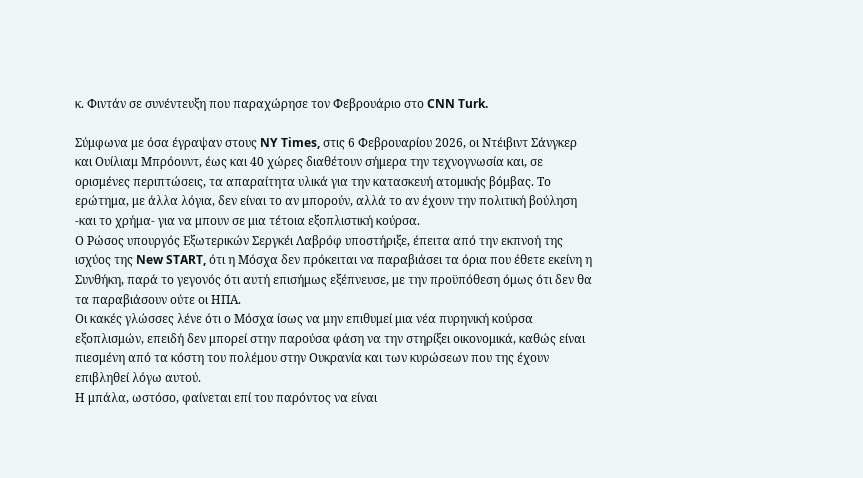κ. Φιντάν σε συνέντευξη που παραχώρησε τον Φεβρουάριο στο CNN Turk.

Σύμφωνα με όσα έγραψαν στους NY Times, στις 6 Φεβρουαρίου 2026, οι Ντέιβιντ Σάνγκερ και Ουίλιαμ Μπρόουντ, έως και 40 χώρες διαθέτουν σήμερα την τεχνογνωσία και, σε ορισμένες περιπτώσεις, τα απαραίτητα υλικά για την κατασκευή ατομικής βόμβας. Το ερώτημα, με άλλα λόγια, δεν είναι το αν μπορούν, αλλά το αν έχουν την πολιτική βούληση -και το χρήμα- για να μπουν σε μια τέτοια εξοπλιστική κούρσα.
Ο Ρώσος υπουργός Εξωτερικών Σεργκέι Λαβρόφ υποστήριξε, έπειτα από την εκπνοή της ισχύος της New START, ότι η Μόσχα δεν πρόκειται να παραβιάσει τα όρια που έθετε εκείνη η Συνθήκη, παρά το γεγονός ότι αυτή επισήμως εξέπνευσε, με την προϋπόθεση όμως ότι δεν θα τα παραβιάσουν ούτε οι ΗΠΑ.
Οι κακές γλώσσες λένε ότι ο Μόσχα ίσως να μην επιθυμεί μια νέα πυρηνική κούρσα εξοπλισμών, επειδή δεν μπορεί στην παρούσα φάση να την στηρίξει οικονομικά, καθώς είναι πιεσμένη από τα κόστη του πολέμου στην Ουκρανία και των κυρώσεων που της έχουν επιβληθεί λόγω αυτού.
Η μπάλα, ωστόσο, φαίνεται επί του παρόντος να είναι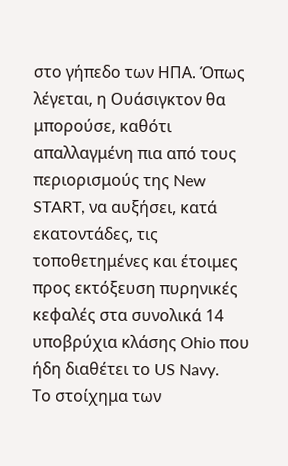στο γήπεδο των ΗΠΑ. Όπως λέγεται, η Ουάσιγκτον θα μπορούσε, καθότι απαλλαγμένη πια από τους περιορισμούς της New START, να αυξήσει, κατά εκατοντάδες, τις τοποθετημένες και έτοιμες προς εκτόξευση πυρηνικές κεφαλές στα συνολικά 14 υποβρύχια κλάσης Ohio που ήδη διαθέτει το US Navy.
Το στοίχημα των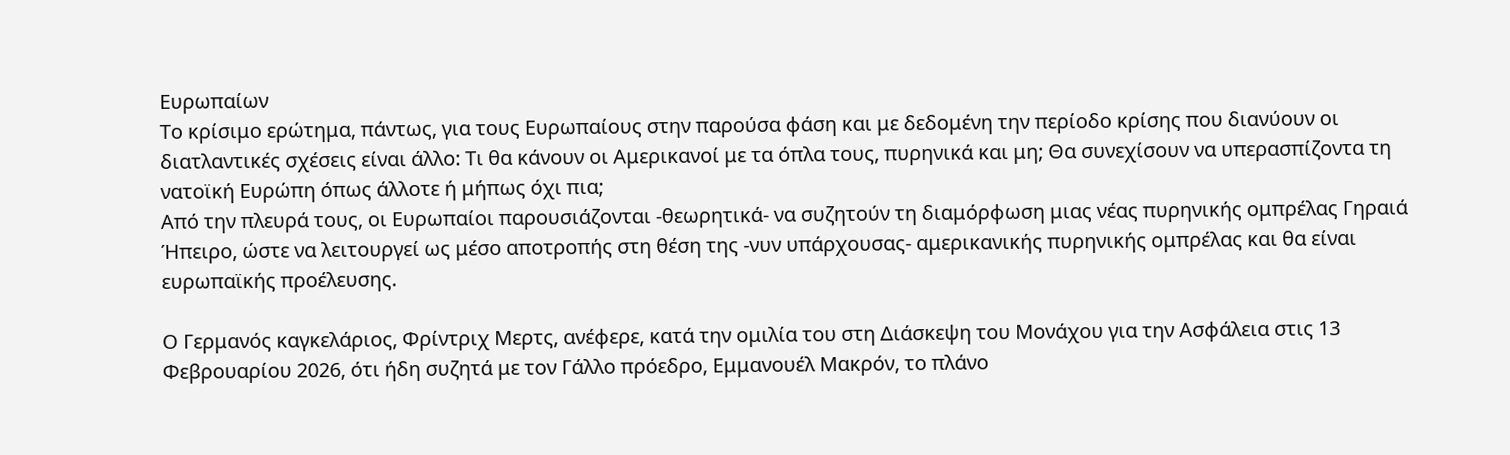Ευρωπαίων
Το κρίσιμο ερώτημα, πάντως, για τους Ευρωπαίους στην παρούσα φάση και με δεδομένη την περίοδο κρίσης που διανύουν οι διατλαντικές σχέσεις είναι άλλο: Τι θα κάνουν οι Αμερικανοί με τα όπλα τους, πυρηνικά και μη; Θα συνεχίσουν να υπερασπίζοντα τη νατοϊκή Ευρώπη όπως άλλοτε ή μήπως όχι πια;
Από την πλευρά τους, οι Ευρωπαίοι παρουσιάζονται -θεωρητικά- να συζητούν τη διαμόρφωση μιας νέας πυρηνικής ομπρέλας Γηραιά Ήπειρο, ώστε να λειτουργεί ως μέσο αποτροπής στη θέση της -νυν υπάρχουσας- αμερικανικής πυρηνικής ομπρέλας και θα είναι ευρωπαϊκής προέλευσης.

Ο Γερμανός καγκελάριος, Φρίντριχ Μερτς, ανέφερε, κατά την ομιλία του στη Διάσκεψη του Μονάχου για την Ασφάλεια στις 13 Φεβρουαρίου 2026, ότι ήδη συζητά με τον Γάλλο πρόεδρο, Εμμανουέλ Μακρόν, το πλάνο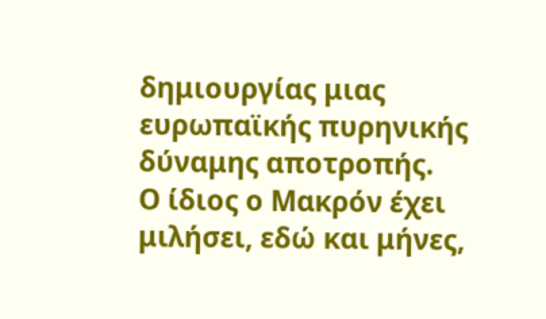δημιουργίας μιας ευρωπαϊκής πυρηνικής δύναμης αποτροπής.
Ο ίδιος ο Μακρόν έχει μιλήσει, εδώ και μήνες,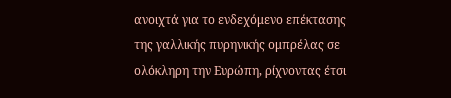ανοιχτά για το ενδεχόμενο επέκτασης της γαλλικής πυρηνικής ομπρέλας σε ολόκληρη την Ευρώπη, ρίχνοντας έτσι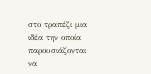στο τραπέζι μια ιδέα την οποία παρουσιάζονται να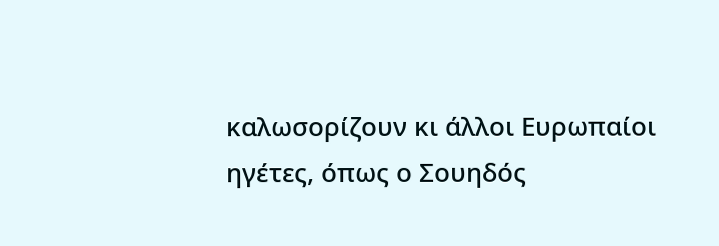καλωσορίζουν κι άλλοι Ευρωπαίοι ηγέτες, όπως ο Σουηδός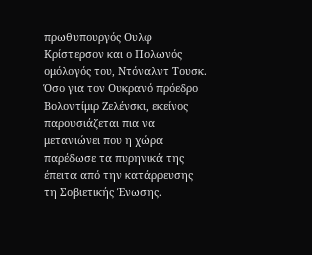πρωθυπουργός Ουλφ Κρίστερσον και ο Πολωνός ομόλογός του, Ντόναλντ Τουσκ. Όσο για τον Ουκρανό πρόεδρο Βολοντίμιρ Ζελένσκι, εκείνος παρουσιάζεται πια να μετανιώνει που η χώρα παρέδωσε τα πυρηνικά της έπειτα από την κατάρρευσης τη Σοβιετικής Ένωσης.